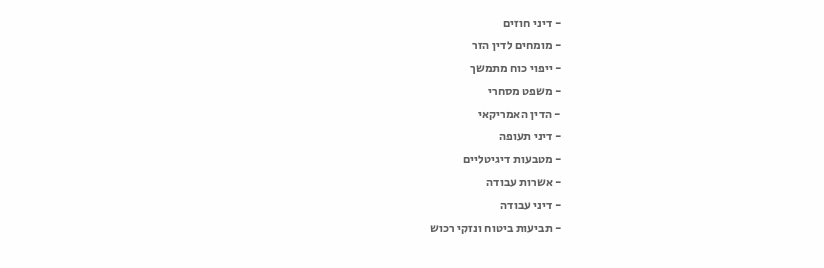- דיני חוזים
- מומחים לדין הזר
- ייפוי כוח מתמשך
- משפט מסחרי
- הדין האמריקאי
- דיני תעופה
- מטבעות דיגיטליים
- אשרות עבודה
- דיני עבודה
- תביעות ביטוח ונזקי רכוש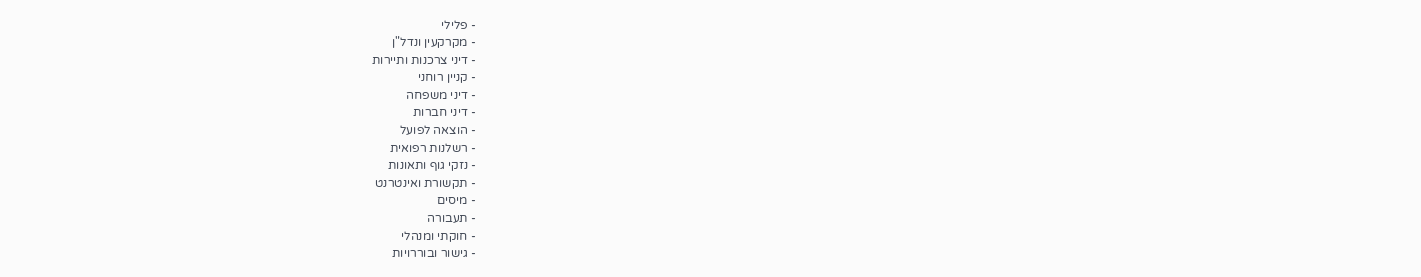- פלילי
- מקרקעין ונדל"ן
- דיני צרכנות ותיירות
- קניין רוחני
- דיני משפחה
- דיני חברות
- הוצאה לפועל
- רשלנות רפואית
- נזקי גוף ותאונות
- תקשורת ואינטרנט
- מיסים
- תעבורה
- חוקתי ומנהלי
- גישור ובוררויות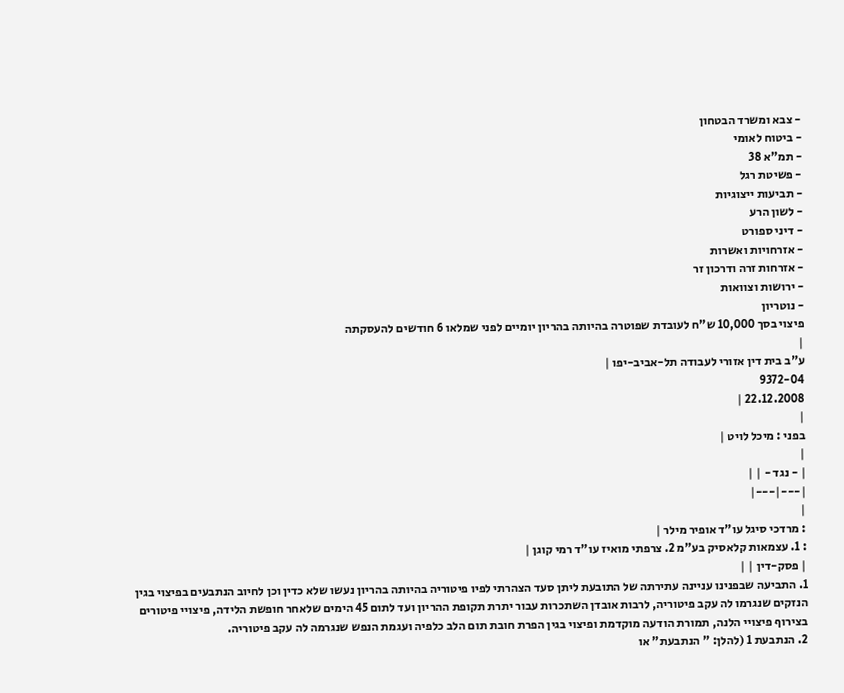- צבא ומשרד הבטחון
- ביטוח לאומי
- תמ"א 38
- פשיטת רגל
- תביעות ייצוגיות
- לשון הרע
- דיני ספורט
- אזרחויות ואשרות
- אזרחות זרה ודרכון זר
- ירושות וצוואות
- נוטריון
פיצוי בסך 10,000 ש"ח לעובדת שפוטרה בהיותה בהריון יומיים לפני שמלאו 6 חודשים להעסקתה
|
ע"ב בית דין אזורי לעבודה תל-אביב-יפו |
9372-04
22.12.2008 |
|
בפני : מיכל לויט |
|
| - נגד - | |
|---|---|
|
: מרדכי סיגל עו"ד אופיר מילר |
: 1. עצמאות קלאסיק בע"מ 2. צרפתי מואיז עו"ד רמי קוגן |
| פסק-דין | |
1. התביעה שבפנינו עניינה עתירתה של התובעת ליתן סעד הצהרתי לפיו פיטוריה בהיותה בהריון נעשו שלא כדין וכן לחיוב הנתבעים בפיצוי בגין הנזקים שנגרמו לה עקב פיטוריה, לרבות אובדן השתכרות עבור יתרת תקופת ההריון ועד לתום 45 הימים שלאחר חופשת הלידה, פיצויי פיטורים בצירוף פיצויי הלנה, תמורת הודעה מוקדמת ופיצוי בגין הפרת חובת תום הלב כלפיה ועגמת הנפש שנגרמה לה עקב פיטוריה.
2. הנתבעת 1 (להלן: " הנתבעת" או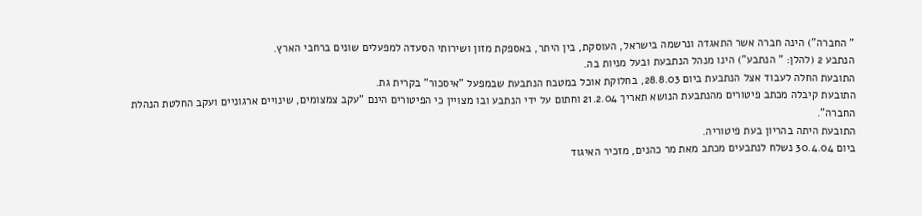" החברה") הינה חברה אשר התאגדה ונרשמה בישראל, העוסקת, בין היתר, באספקת מזון ושירותי הסעדה למפעלים שונים ברחבי הארץ.
הנתבע 2 (להלן: " הנתבע") הינו מנהל הנתבעת ובעל מניות בה.
התובעת החלה לעבוד אצל הנתבעת ביום 28.8.03, בחלוקת אוכל במטבח הנתבעת שבמפעל "איסכור" בקרית גת.
התובעת קיבלה מכתב פיטורים מהנתבעת הנושא תאריך 21.2.04 וחתום על ידי הנתבע ובו מצויין כי הפיטורים הינם "עקב צמצומים, שינויים ארגוניים ועקב החלטת הנהלת החברה".
התובעת היתה בהריון בעת פיטוריה.
ביום 30.4.04 נשלח לנתבעים מכתב מאת מר כהנים, מזכיר האיגוד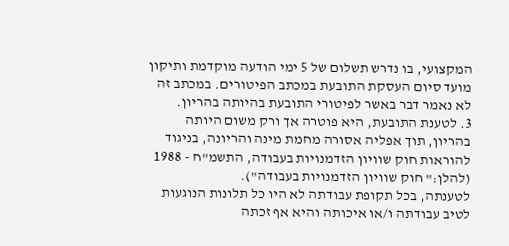המקצועי, בו נדרש תשלום של 5 ימי הודעה מוקדמת ותיקון מועד סיום העסקת התובעת במכתב הפיטורים. במכתב זה לא נאמר דבר באשר לפיטורי התובעת בהיותה בהריון.
3. לטענת התובעת, היא פוטרה אך ורק משום היותה בהריון, תוך אפליה אסורה מחמת מינה והריונה, בניגוד להוראות חוק שוויון הזדמנויות בעבודה, התשמ"ח - 1988 (להלן:" חוק שוויון הזדמנויות בעבודה").
לטענתה, בכל תקופת עבודתה לא היו כל תלונות הנוגעות לטיב עבודתה ו/או איכותה והיא אף זכתה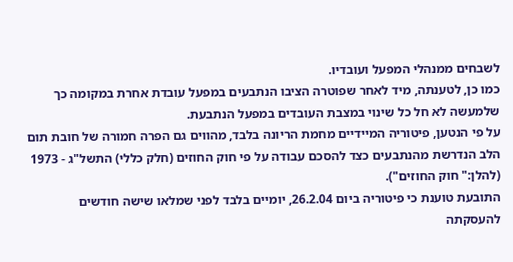לשבחים ממנהלי המפעל ועובדיו.
כמו כן, לטענתה, מיד לאחר שפוטרה הציבו הנתבעים במפעל עובדת אחרת במקומה כך שלמעשה לא חל כל שינוי במצבת העובדים במפעל הנתבעת.
על פי הנטען, פיטוריה המיידיים מחמת הריונה בלבד, מהווים גם הפרה חמורה של חובת תום הלב הנדרשת מהנתבעים כצד להסכם עבודה על פי חוק החוזים (חלק כללי) התשל"ג - 1973 (להלן:" חוק החוזים").
התובעת טוענת כי פיטוריה ביום 26.2.04, יומיים בלבד לפני שמלאו שישה חודשים להעסקתה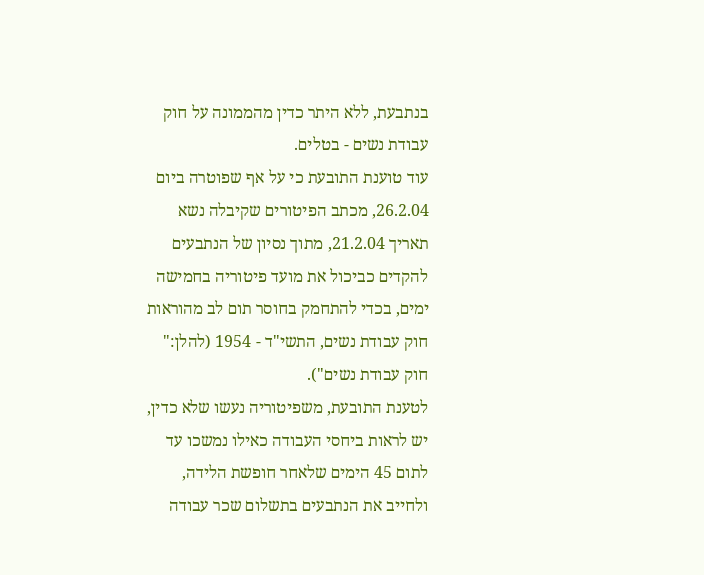בנתבעת, ללא היתר כדין מהממונה על חוק עבודת נשים - בטלים.
עוד טוענת התובעת כי על אף שפוטרה ביום 26.2.04, מכתב הפיטורים שקיבלה נשא תאריך 21.2.04, מתוך נסיון של הנתבעים להקדים כביכול את מועד פיטוריה בחמישה ימים, בכדי להתחמק בחוסר תום לב מהוראות חוק עבודת נשים, התשי"ד - 1954 (להלן:" חוק עבודת נשים").
לטענת התובעת, משפיטוריה נעשו שלא כדין, יש לראות ביחסי העבודה כאילו נמשכו עד לתום 45 הימים שלאחר חופשת הלידה, ולחייב את הנתבעים בתשלום שכר עבודה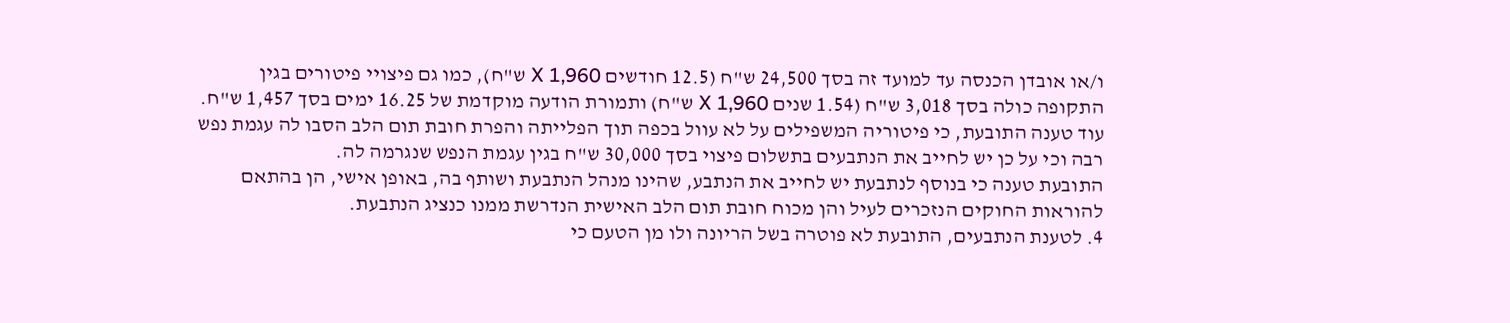ו/או אובדן הכנסה עד למועד זה בסך 24,500 ש"ח (12.5 חודשים X 1,960 ש"ח), כמו גם פיצויי פיטורים בגין התקופה כולה בסך 3,018 ש"ח (1.54 שנים X 1,960 ש"ח) ותמורת הודעה מוקדמת של 16.25 ימים בסך 1,457 ש"ח.
עוד טענה התובעת, כי פיטוריה המשפילים על לא עוול בכפה תוך הפלייתה והפרת חובת תום הלב הסבו לה עגמת נפש רבה וכי על כן יש לחייב את הנתבעים בתשלום פיצוי בסך 30,000 ש"ח בגין עגמת הנפש שנגרמה לה.
התובעת טענה כי בנוסף לנתבעת יש לחייב את הנתבע, שהינו מנהל הנתבעת ושותף בה, באופן אישי, הן בהתאם להוראות החוקים הנזכרים לעיל והן מכוח חובת תום הלב האישית הנדרשת ממנו כנציג הנתבעת.
4. לטענת הנתבעים, התובעת לא פוטרה בשל הריונה ולו מן הטעם כי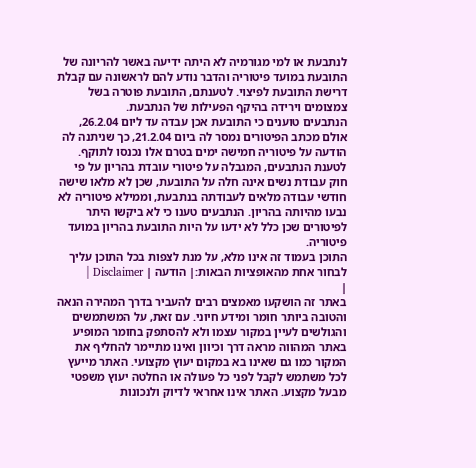לנתבעת או למי מגורמיה לא היתה ידיעה באשר להריונה של התובעת במועד פיטוריה והדבר נודע להם לראשונה עם קבלת דרישת התובעת לפיצוי. לטענתם, התובעת פוטרה בשל צמצומים וירידה בהיקף הפעילות של הנתבעת.
הנתבעים טוענים כי התובעת אכן עבדה עד ליום 26.2.04, אולם מכתב הפיטורים נמסר לה ביום 21.2.04, כך שניתנה לה הודעה על פיטוריה חמישה ימים בטרם אלו נכנסו לתוקף.
לטענת הנתבעים, המגבלה על פיטורי עובדת בהריון על פי חוק עבודת נשים אינה חלה על התובעת, שכן לא מלאו שישה חודשי עבודה מלאים לעבודתה בנתבעת, וממילא פיטוריה לא נבעו מהיותה בהריון. הנתבעים טענו כי לא ביקשו היתר לפיטורים שכן כלל לא ידעו על היות התובעת בהריון במועד פיטוריה.
התוכן בעמוד זה אינו מלא, על מנת לצפות בכל התוכן עליך לבחור אחת מהאופציות הבאות:| הודעה | Disclaimer |
|
באתר זה הושקעו מאמצים רבים להעביר בדרך המהירה הנאה והטובה ביותר חומר ומידע חיוני. עם זאת, על המשתמשים והגולשים לעיין במקור עצמו ולא להסתפק בחומר המופיע באתר המהווה מראה דרך וכיוון ואינו מתיימר להחליף את המקור כמו גם שאינו בא במקום יעוץ מקצועי. האתר מייעץ לכל משתמש לקבל לפני כל פעולה או החלטה יעוץ משפטי מבעל מקצוע. האתר אינו אחראי לדיוק ולנכונות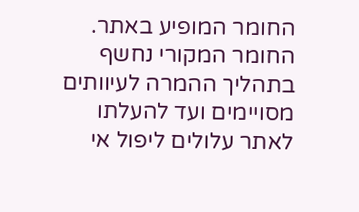החומר המופיע באתר. החומר המקורי נחשף בתהליך ההמרה לעיוותים מסויימים ועד להעלתו לאתר עלולים ליפול אי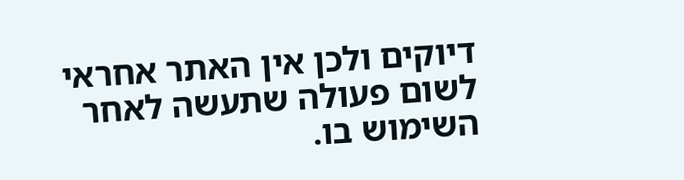דיוקים ולכן אין האתר אחראי לשום פעולה שתעשה לאחר השימוש בו.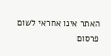האתר אינו אחראי לשום פרסום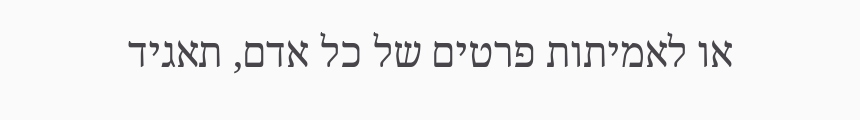או לאמיתות פרטים של כל אדם, תאגיד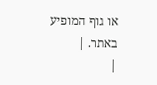או גוף המופיע באתר. |
|